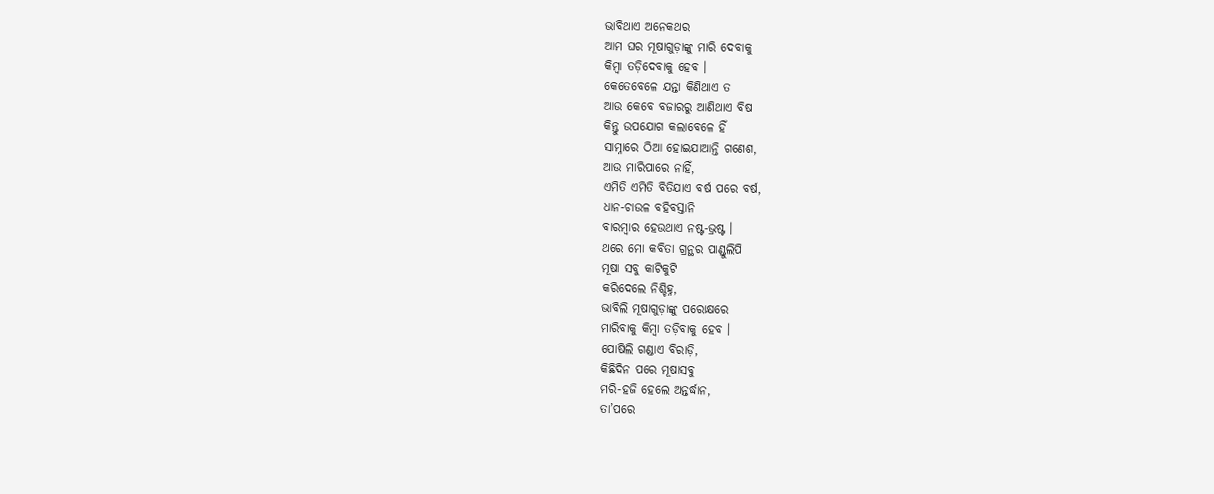ଭାବିଥାଏ ଅନେକଥର
ଆମ ଘର ମୂଷାଗୁଡ଼ାଙ୍କୁ ମାରି ଦେବାକୁ
କିମ୍ବା ତଡ଼ିଦେବାକୁ ହେବ ।
କେତେବେଳେ ଯନ୍ତା କିଣିଥାଏ ତ
ଆଉ କେବେ ବଜାରରୁ ଆଣିଥାଏ ବିଷ
କିନ୍ତୁ ଉପଯୋଗ କଲାବେଳେ ହିଁ
ସାମ୍ନାରେ ଠିଆ ହୋଇଯାଆନ୍ତି ଗଣେଶ,
ଆଉ ମାରିପାରେ ନାହିଁ,
ଏମିତି ଏମିତି ବିତିଯାଏ ବର୍ଷ ପରେ ବର୍ଷ,
ଧାନ-ଚାଉଳ ବହିବସ୍ତାନି
ବାରମ୍ବାର ହେଉଥାଏ ନଷ୍ଟ-ଭ୍ରଷ୍ଟ ।
ଥରେ ମୋ କବିତା ଗ୍ରନ୍ଥର ପାଣ୍ଡୁଲିପି
ମୂଷା ସବୁ କାଟିକୁଟି
କରିଦେଲେ ନିଶ୍ଚିହ୍ନ,
ଭାବିଲି ମୂଷାଗୁଡ଼ାଙ୍କୁ ପରୋକ୍ଷରେ
ମାରିବାକୁ କିମ୍ବା ତଡ଼ିବାକୁ ହେବ ।
ପୋଷିଲି ଗଣ୍ଡାଏ ବିରାଡ଼ି,
କିଛିଦିନ ପରେ ମୂଷାସବୁ
ମରି-ହଜି ହେଲେ ଅନ୍ତର୍ଦ୍ଧାନ,
ତା’ପରେ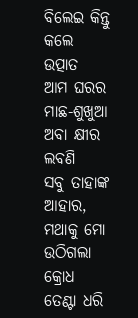ବିଲେଇ କିନ୍ତୁ କଲେ ଉତ୍ପାତ
ଆମ ଘରର ମାଛ-ଶୁଖୁଆ
ଅବା କ୍ଷୀର ଲବଣି
ସବୁ ତାହାଙ୍କ ଆହାର,
ମଥାକୁ ମୋ ଉଠିଗଲା କ୍ରୋଧ
ତେଣ୍ଟା ଧରି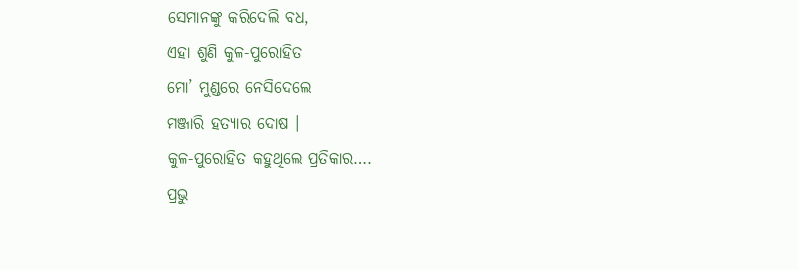ସେମାନଙ୍କୁ କରିଦେଲି ବଧ,
ଏହା ଶୁଣି କୁଳ-ପୁରୋହିତ
ମୋ’ ମୁଣ୍ଡରେ ନେସିଦେଲେ
ମଞ୍ଜାରି ହତ୍ଯାର ଦୋଷ ।
କୁଳ-ପୁରୋହିତ କହୁଥିଲେ ପ୍ରତିକାର….
ପ୍ରଭୁ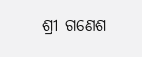ଶ୍ରୀ ଗଣେଶ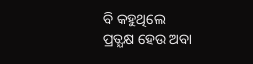ବି କହୁଥିଲେ
ପ୍ରତ୍ଯକ୍ଷ ହେଉ ଅବା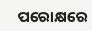ପରୋକ୍ଷରେ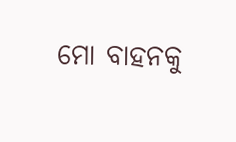ମୋ ବାହନକୁ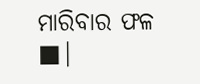ମାରିବାର ଫଳ ■|